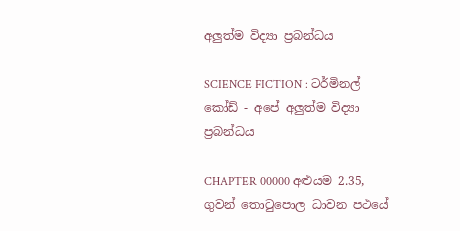අලුත්ම විද්‍යා ප්‍රබන්ධය

SCIENCE FICTION : ටර්මිනල් කෝඩ් - අපේ අලුත්ම විද්‍යා ප්‍රබන්ධය

CHAPTER 00000 අළුයම 2.35, ගුවන් තොටුපොල ධාවන පථයේ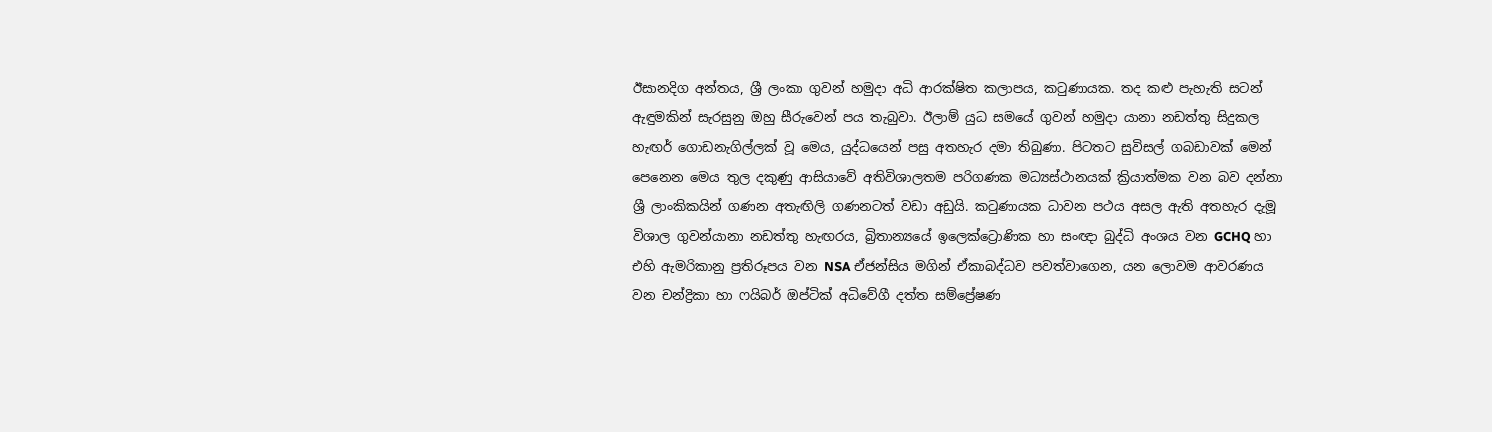ඊසානදිග අන්තය, ශ්‍රී ලංකා ගුවන් හමුදා අධි ආරක්ෂිත කලාපය, කටුණායක. තද කළු පැහැති සටන් ඇඳුමකින් සැරසුනු ඔහු සීරුවෙන් පය තැබුවා. ඊලාම් යුධ සමයේ ගුවන් හමුදා යානා නඩත්තු සිදුකල හැඟර් ගොඩනැගිල්ලක් වූ මෙය, යුද්ධයෙන් පසු අතහැර දමා තිබුණා. පිටතට සුවිසල් ගබඩාවක් මෙන් පෙනෙන මෙය තුල දකුණු ආසියාවේ අතිවිශාලතම පරිගණක මධ්‍යස්ථානයක් ක්‍රියාත්මක වන බව දන්නා ශ්‍රී ලාංකිකයින් ගණන අතැඟිලි ගණනටත් වඩා අඩුයි. කටුණායක ධාවන පථය අසල ඇති අතහැර දැමූ විශාල ගුවන්යානා නඩත්තු හැඟරය, බ්‍රිතාන්‍යයේ ඉලෙක්ට්‍රොණික හා සංඥා බුද්ධි අංශය වන GCHQ හා එහි ඇමරිකානු ප්‍රතිරූපය වන NSA ඒජන්සිය මගින් ඒකාබද්ධව පවත්වාගෙන, යන ලොවම ආවරණය වන චන්ද්‍රිකා හා ෆයිබර් ඔප්ටික් අධිවේගී දත්ත සම්ප්‍රේෂණ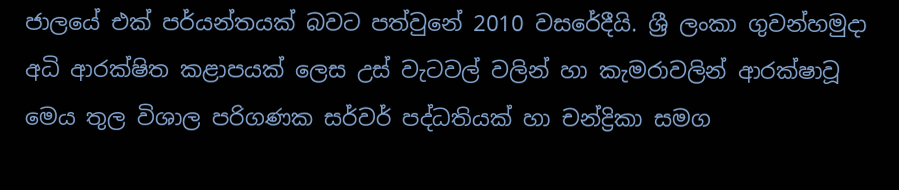ජාලයේ එක් පර්යන්තයක් බවට පත්වුනේ 2010 වසරේදීයි. ශ්‍රී ලංකා ගුවන්හමුදා අධි ආරක්ෂිත කළාපයක් ලෙස උස් වැටවල් වලින් හා කැමරාවලින් ආරක්ෂාවූ මෙය තුල විශාල පරිගණක සර්වර් පද්ධතියක් හා චන්ද්‍රිකා සමග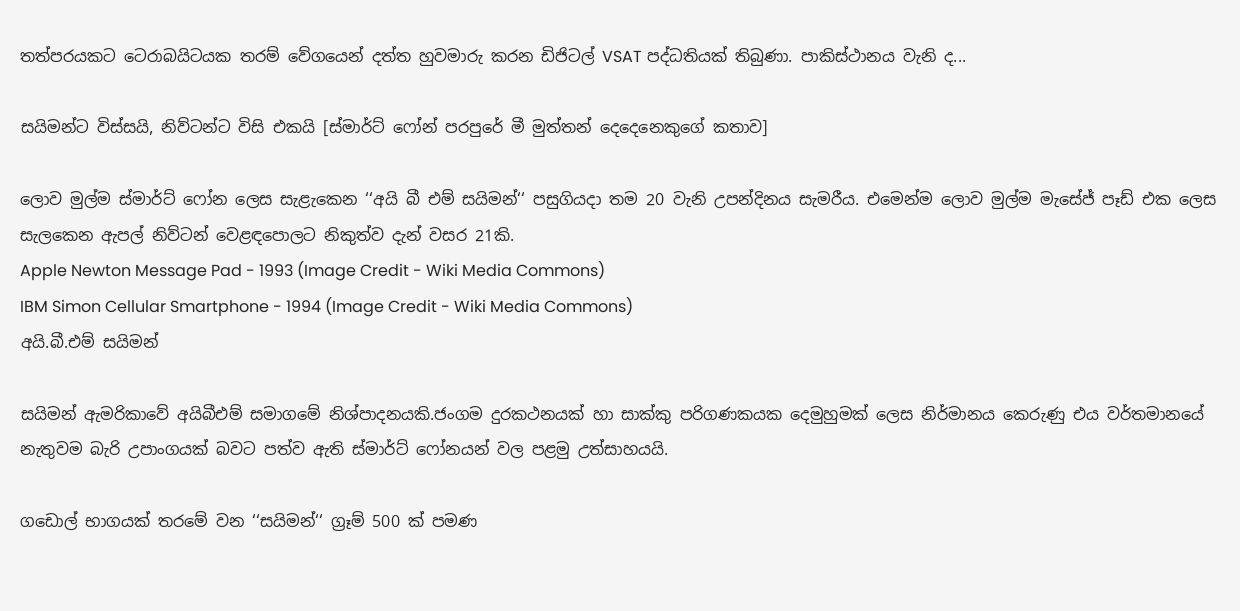තත්පරයකට ටෙරාබයිටයක තරම් වේගයෙන් දත්ත හුවමාරු කරන ඩිජිටල් VSAT පද්ධතියක් තිබුණා. පාකිස්ථානය වැනි ද...

සයිමන්ට විස්සයි, නිව්ටන්ට විසි එකයි [ස්මාර්ට් ෆෝන් පරපුරේ මී මුත්තන් දෙදෙනෙකුගේ කතාව]

ලොව මුල්ම ස්මාර්ට් ෆෝන ලෙස සැළැකෙන ‘‘අයි බී එම් සයිමන්‘‘ පසුගියදා තම 20 වැනි උපන්දිනය සැමරීය. එමෙන්ම ලොව මුල්ම මැසේජ් පෑඩ් එක ලෙස සැලකෙන ඇපල් නිව්ටන් වෙළඳපොලට නිකුත්ව දැන් වසර 21කි.
Apple Newton Message Pad - 1993 (Image Credit - Wiki Media Commons)
IBM Simon Cellular Smartphone - 1994 (Image Credit - Wiki Media Commons)
අයි.බී.එම් සයිමන්

සයිමන් ඇමරිකාවේ අයිබීඑම් සමාගමේ නිශ්පාදනයකි.ජංගම දුරකථනයක් හා සාක්කු පරිගණකයක දෙමුහුමක් ලෙස නිර්මානය කෙරුණු එය වර්තමානයේ නැතුවම බැරි උපාංගයක් බවට පත්ව ඇති ස්මාර්ට් ෆෝනයන් වල පළමු උත්සාහයයි.

ගඩොල් භාගයක් තරමේ වන ‘‘සයිමන්‘‘ ග්‍රෑම් 500 ක් පමණ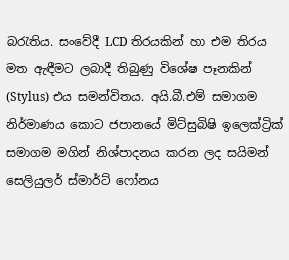බරැතිය. සංවේදී LCD තිරයකින් හා එම තිරය මත ඇඳීමට ලබාදී තිබුණු විශේෂ පෑනකින් (Stylus) එය සමන්විතය. අයි.බී.එම් සමාගම නිර්මාණය කොට ජපානයේ මිට්සුබිෂි ඉලෙක්ට්‍රික් සමාගම මගින් නිශ්පාදනය කරන ලද සයිමන් සෙලියුලර් ස්මාර්ට් ෆෝනය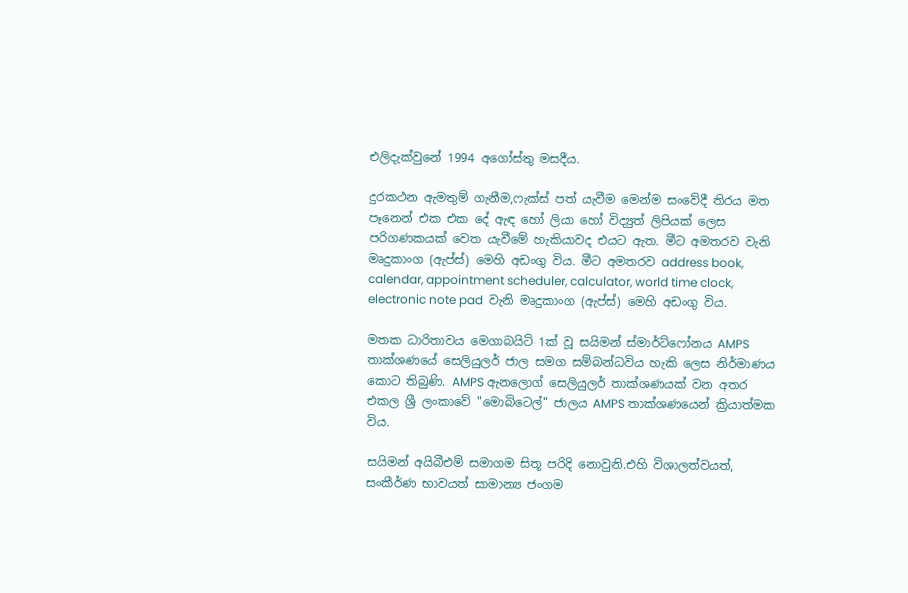එලිදැක්වුනේ 1994 අගෝස්තු මසදීය.

දුරකථන ඇමතුම් ගැනීම,ෆැක්ස් පත් යැවීම මෙන්ම සංවේදී තිරය මත පෑනෙන් එක එක දේ ඇඳ හෝ ලියා හෝ විද්‍යුත් ලිපියක් ලෙස පරිගණකයක් වෙත යැවීමේ හැකියාවද එයට ඇත. මීට අමතරව වැනි මෘදුකාංග (ඇප්ස්) මෙහි අඩංගු විය. මීට අමතරව address book, calendar, appointment scheduler, calculator, world time clock, electronic note pad  වැනි මෘදුකාංග (ඇප්ස්) මෙහි අඩංගු විය.

මතක ධාරිතාවය මෙගාබයිට් 1ක් වූ සයිමන් ස්මාර්ට්ෆෝනය AMPS තාක්ශණයේ සෙලියුලර් ජාල සමග සම්බන්ධවිය හැකි ලෙස නිර්මාණය කොට තිබුණි. AMPS ඇනලොග් සෙලියුලර් තාක්ශණයක් වන අතර එකල ශ්‍රී ලංකාවේ "මොබිටෙල්" ජාලය AMPS තාක්ශණයෙන් ක්‍රියාත්මක විය.

සයිමන් අයිබීඑම් සමාගම සිතූ පරිදි නොවුනි.එහි විශාලත්වයත්, සංකීර්ණ භාවයත් සාමාන්‍ය ජංගම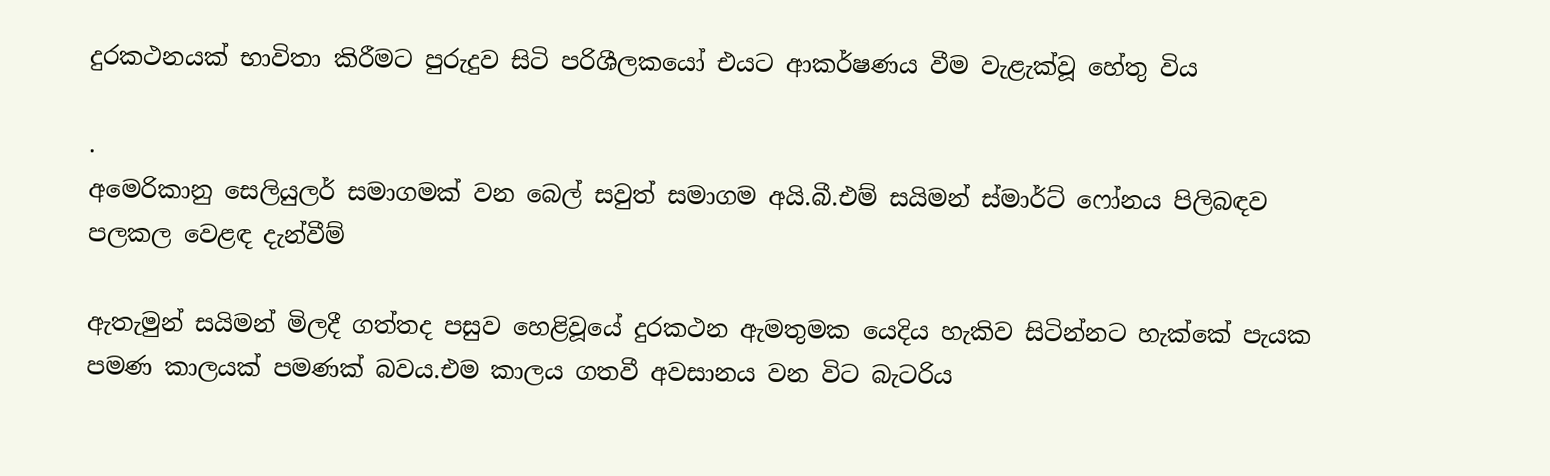දුරකථනයක් භාවිතා කිරීමට පුරුදුව සිටි පරිශීලකයෝ එයට ආකර්ෂණය වීම වැළැක්වූ හේතු විය

.
අමෙරිකානු සෙලියුලර් සමාගමක් වන බෙල් සවුත් සමාගම අයි.බී.එම් සයිමන් ස්මාර්ට් ෆෝනය පිලිබඳව පලකල වෙළඳ දැන්වීම්

ඇතැමුන් සයිමන් මිලදී ගත්තද පසුව හෙළිවූයේ දුරකථන ඇමතුමක යෙදිය හැකිව සිටින්නට හැක්කේ පැයක පමණ කාලයක් පමණක් බවය.එම කාලය ගතවී අවසානය වන විට බැටරිය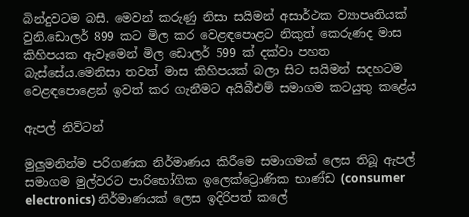බින්දුවටම බසී. මෙවන් කරුණු නිසා සයිමන් අසාර්ථක ව්‍යාපෘතියක් වුනි.ඩොලර් 899 කට මිල කර වෙළඳපොළට නිකුත් කෙරුණද මාස කිහිපයක ඇවෑමෙන් මිල ඩොලර් 599 ක් දක්වා පහත බැස්සේය.මෙනිසා තවත් මාස කිහිපයක් බලා සිට සයිමන් සදහටම වෙළඳපොළෙන් ඉවත් කර ගැනීමට අයිබීඑම් සමාගම කටයුතු කළේය

ඇපල් නිව්ටන්

මුලුමනින්ම පරිගණක නිර්මාණය කිරීමෙ සමාගමක් ලෙස තිබූ ඇපල් සමාගම මුල්වරට පාරිභෝගික ඉලෙක්ට්‍රොණික භාණ්ඩ (consumer electronics) නිර්මාණයක් ලෙස ඉදිරිපත් කලේ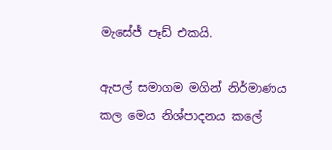මැසේජ් පෑඩ් එකයි.

ඇපල් සමාගම මගින් නිර්මාණය කල මෙය නිශ්පාදනය කලේ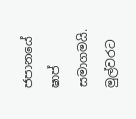ජපානයේ ෂාප් සමාගමයි. මුල්වරට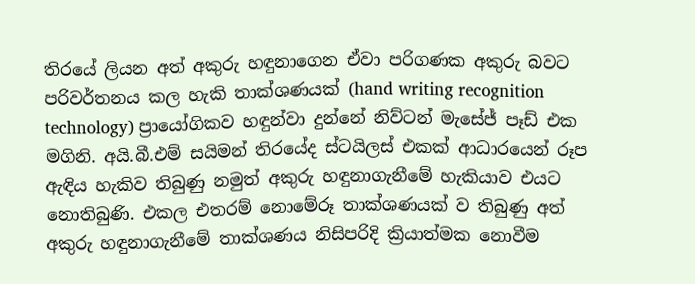තිරයේ ලියන අත් අකුරු හඳුනාගෙන ඒවා පරිගණක අකුරු බවට පරිවර්තනය කල හැකි තාක්ශණයක් (hand writing recognition technology) ප්‍රායෝගිකව හඳුන්වා දුන්නේ නිව්ටන් මැසේජ් පෑඩ් එක මගිනි. අයි.බී.එම් සයිමන් තිරයේද ස්ටයිලස් එකක් ආධාරයෙන් රූප ඇඳිය හැකිව තිබුණු නමුත් අකුරු හඳුනාගැනීමේ හැකියාව එයට නොතිබුණි. එකල එතරම් නොමේරූ තාක්ශණයක් ව තිබුණු අත් අකුරු හඳුනාගැනීමේ තාක්ශණය නිසිපරිදි ක්‍රියාත්මක නොවීම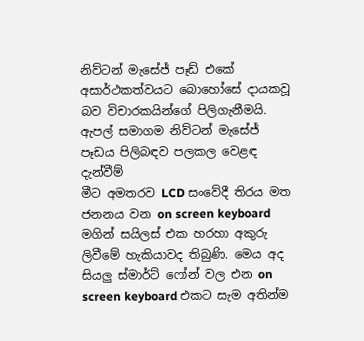නිව්ටන් මැසේජ් පෑඩ් එකේ අසාර්ථකත්වයට බොහෝසේ දායකවූ බව විචාරකයින්ගේ පිලිගැනීමයි.
ඇපල් සමාගම නිව්ටන් මැසේජ් පෑඩය පිලිබඳව පලකල වෙළඳ දැන්වීම්
මීට අමතරව LCD සංවේදී තිරය මත ජනනය වන on screen keyboard මගින් සයිලස් එක හරහා අකුරු ලිවීමේ හැකියාවද තිබුණි. මෙය අද සියලු ස්මාර්ට් ෆෝන් වල එන on screen keyboard එකට සැම අතින්ම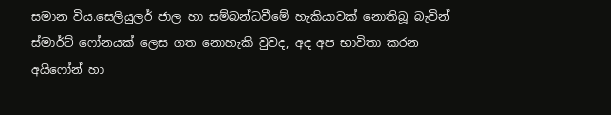සමාන විය.සෙලියුලර් ජාල හා සම්බන්ධවීමේ හැකියාවක් නොතිබූ බැවින් ස්මාර්ට් ෆෝනයක් ලෙස ගත නොහැකි වුවද, අද අප භාවිතා කරන අයිෆෝන් හා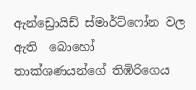ඇන්ඩ්‍රොයිඩ් ස්මාර්ට්ෆෝන වල ඇති  බොහෝ තාක්ශණයන්ගේ තිඹිරිගෙය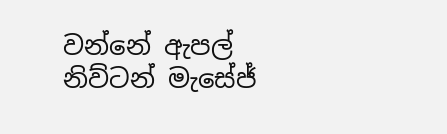වන්නේ ඇපල් නිව්ටන් මැසේජ්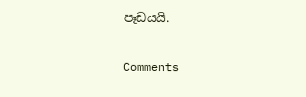පෑඩයයි.

Comments